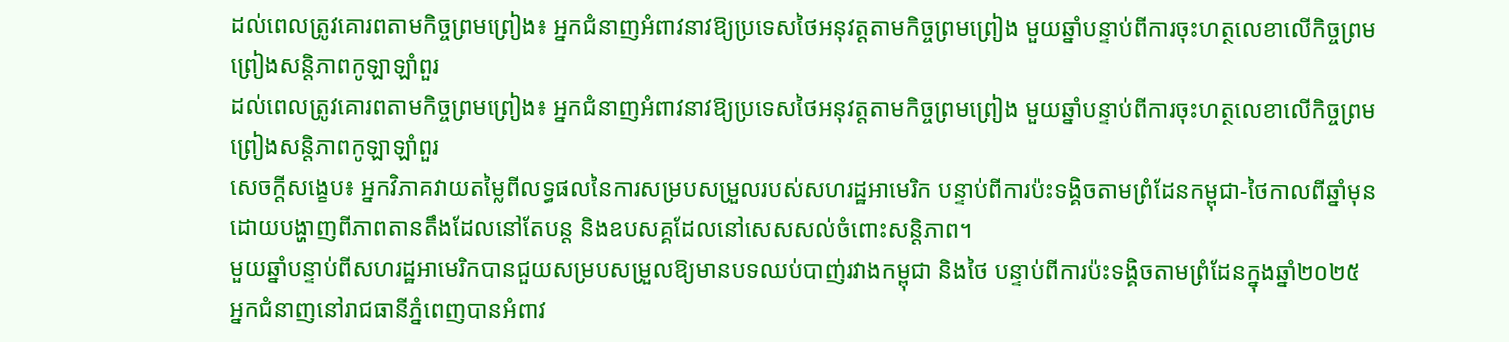ដល់ពេលត្រូវគោរពតាមកិច្ចព្រមព្រៀង៖ អ្នកជំនាញអំពាវនាវឱ្យប្រទេសថៃអនុវត្តតាមកិច្ចព្រមព្រៀង មួយឆ្នាំបន្ទាប់ពីការចុះហត្ថលេខាលើកិច្ចព្រមព្រៀងសន្តិភាពកូឡាឡាំពួរ
ដល់ពេលត្រូវគោរពតាមកិច្ចព្រមព្រៀង៖ អ្នកជំនាញអំពាវនាវឱ្យប្រទេសថៃអនុវត្តតាមកិច្ចព្រមព្រៀង មួយឆ្នាំបន្ទាប់ពីការចុះហត្ថលេខាលើកិច្ចព្រមព្រៀងសន្តិភាពកូឡាឡាំពួរ
សេចក្តីសង្ខេប៖ អ្នកវិភាគវាយតម្លៃពីលទ្ធផលនៃការសម្របសម្រួលរបស់សហរដ្ឋអាមេរិក បន្ទាប់ពីការប៉ះទង្គិចតាមព្រំដែនកម្ពុជា-ថៃកាលពីឆ្នាំមុន ដោយបង្ហាញពីភាពតានតឹងដែលនៅតែបន្ត និងឧបសគ្គដែលនៅសេសសល់ចំពោះសន្តិភាព។
មួយឆ្នាំបន្ទាប់ពីសហរដ្ឋអាមេរិកបានជួយសម្របសម្រួលឱ្យមានបទឈប់បាញ់រវាងកម្ពុជា និងថៃ បន្ទាប់ពីការប៉ះទង្គិចតាមព្រំដែនក្នុងឆ្នាំ២០២៥ អ្នកជំនាញនៅរាជធានីភ្នំពេញបានអំពាវ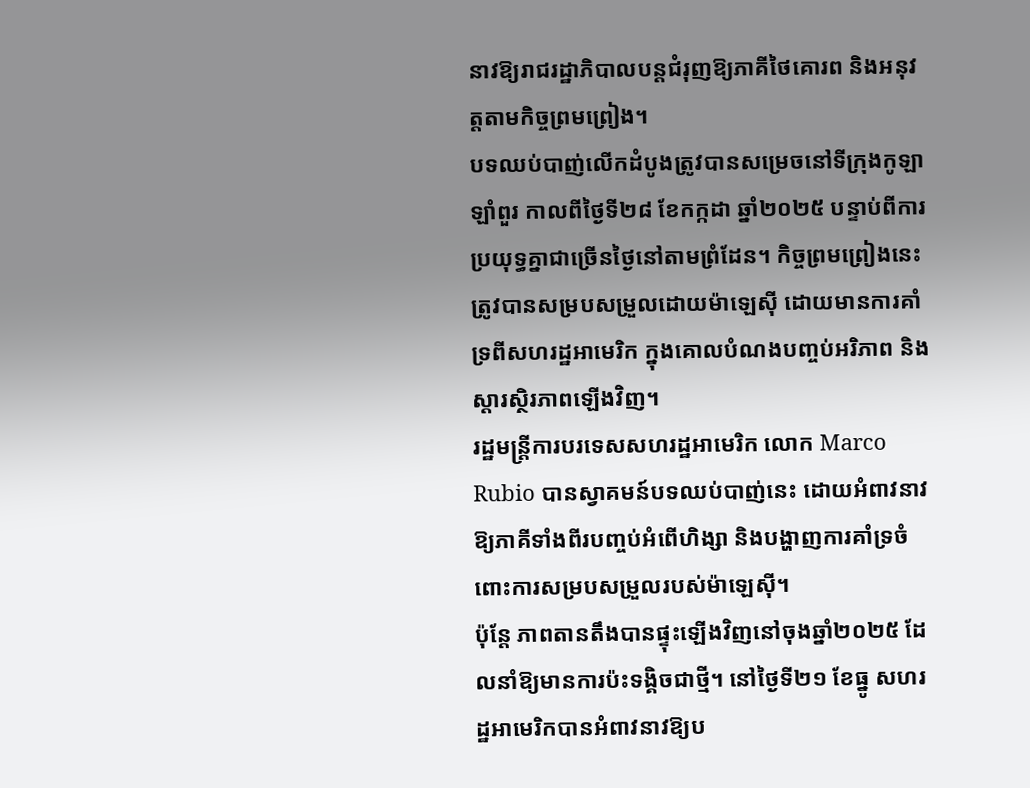នាវឱ្យរាជរដ្ឋាភិបាលបន្តជំរុញឱ្យភាគីថៃគោរព និងអនុវត្តតាមកិច្ចព្រមព្រៀង។
បទឈប់បាញ់លើកដំបូងត្រូវបានសម្រេចនៅទីក្រុងកូឡាឡាំពួរ កាលពីថ្ងៃទី២៨ ខែកក្កដា ឆ្នាំ២០២៥ បន្ទាប់ពីការប្រយុទ្ធគ្នាជាច្រើនថ្ងៃនៅតាមព្រំដែន។ កិច្ចព្រមព្រៀងនេះ ត្រូវបានសម្របសម្រួលដោយម៉ាឡេស៊ី ដោយមានការគាំទ្រពីសហរដ្ឋអាមេរិក ក្នុងគោលបំណងបញ្ចប់អរិភាព និងស្ដារស្ថិរភាពឡើងវិញ។
រដ្ឋមន្ត្រីការបរទេសសហរដ្ឋអាមេរិក លោក Marco Rubio បានស្វាគមន៍បទឈប់បាញ់នេះ ដោយអំពាវនាវឱ្យភាគីទាំងពីរបញ្ចប់អំពើហិង្សា និងបង្ហាញការគាំទ្រចំពោះការសម្របសម្រួលរបស់ម៉ាឡេស៊ី។
ប៉ុន្តែ ភាពតានតឹងបានផ្ទុះឡើងវិញនៅចុងឆ្នាំ២០២៥ ដែលនាំឱ្យមានការប៉ះទង្គិចជាថ្មី។ នៅថ្ងៃទី២១ ខែធ្នូ សហរដ្ឋអាមេរិកបានអំពាវនាវឱ្យប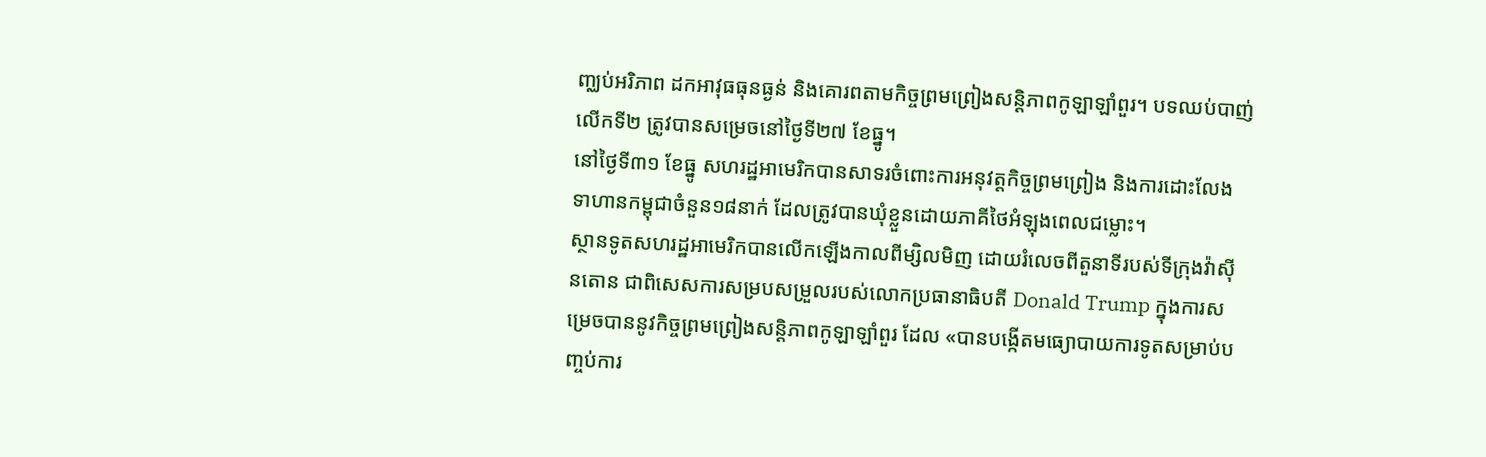ញ្ឈប់អរិភាព ដកអាវុធធុនធ្ងន់ និងគោរពតាមកិច្ចព្រមព្រៀងសន្តិភាពកូឡាឡាំពួរ។ បទឈប់បាញ់លើកទី២ ត្រូវបានសម្រេចនៅថ្ងៃទី២៧ ខែធ្នូ។
នៅថ្ងៃទី៣១ ខែធ្នូ សហរដ្ឋអាមេរិកបានសាទរចំពោះការអនុវត្តកិច្ចព្រមព្រៀង និងការដោះលែងទាហានកម្ពុជាចំនួន១៨នាក់ ដែលត្រូវបានឃុំខ្លួនដោយភាគីថៃអំឡុងពេលជម្លោះ។
ស្ថានទូតសហរដ្ឋអាមេរិកបានលើកឡើងកាលពីម្សិលមិញ ដោយរំលេចពីតួនាទីរបស់ទីក្រុងវ៉ាស៊ីនតោន ជាពិសេសការសម្របសម្រួលរបស់លោកប្រធានាធិបតី Donald Trump ក្នុងការសម្រេចបាននូវកិច្ចព្រមព្រៀងសន្តិភាពកូឡាឡាំពួរ ដែល «បានបង្កើតមធ្យោបាយការទូតសម្រាប់បញ្ចប់ការ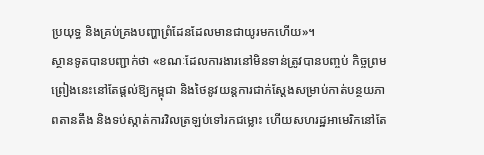ប្រយុទ្ធ និងគ្រប់គ្រងបញ្ហាព្រំដែនដែលមានជាយូរមកហើយ»។
ស្ថានទូតបានបញ្ជាក់ថា «ខណៈដែលការងារនៅមិនទាន់ត្រូវបានបញ្ចប់ កិច្ចព្រមព្រៀងនេះនៅតែផ្តល់ឱ្យកម្ពុជា និងថៃនូវយន្តការជាក់ស្តែងសម្រាប់កាត់បន្ថយភាពតានតឹង និងទប់ស្កាត់ការវិលត្រឡប់ទៅរកជម្លោះ ហើយសហរដ្ឋអាមេរិកនៅតែ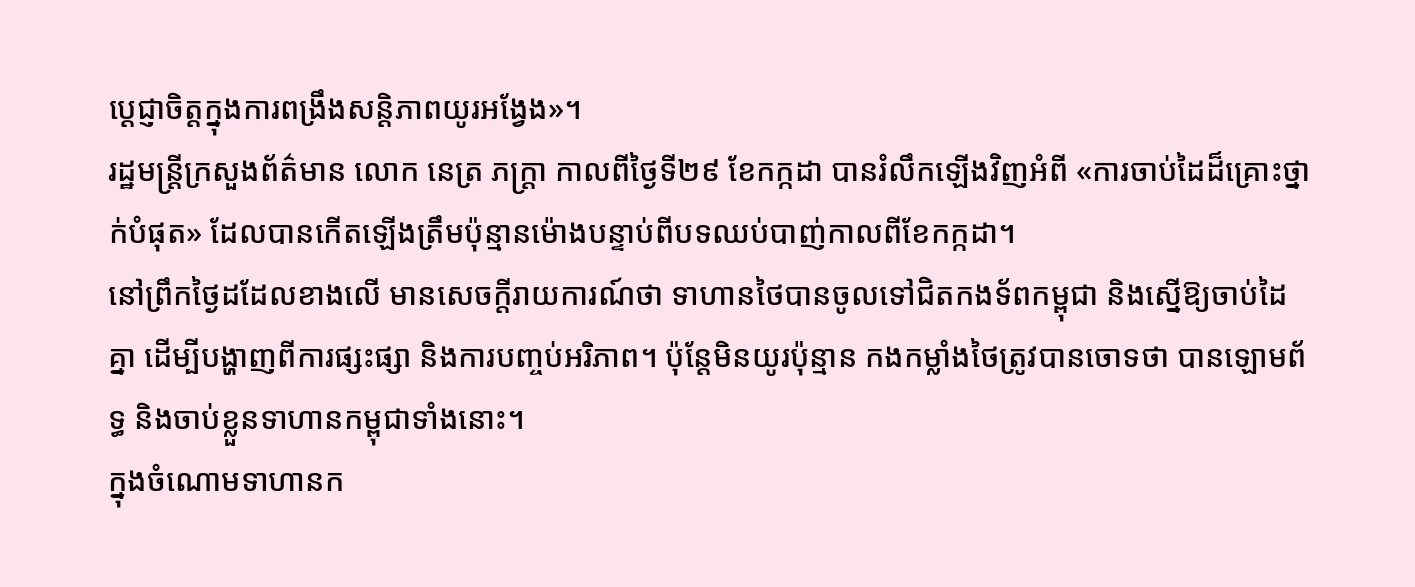ប្តេជ្ញាចិត្តក្នុងការពង្រឹងសន្តិភាពយូរអង្វែង»។
រដ្ឋមន្ត្រីក្រសួងព័ត៌មាន លោក នេត្រ ភក្ត្រា កាលពីថ្ងៃទី២៩ ខែកក្កដា បានរំលឹកឡើងវិញអំពី «ការចាប់ដៃដ៏គ្រោះថ្នាក់បំផុត» ដែលបានកើតឡើងត្រឹមប៉ុន្មានម៉ោងបន្ទាប់ពីបទឈប់បាញ់កាលពីខែកក្កដា។
នៅព្រឹកថ្ងៃដដែលខាងលើ មានសេចក្តីរាយការណ៍ថា ទាហានថៃបានចូលទៅជិតកងទ័ពកម្ពុជា និងស្នើឱ្យចាប់ដៃគ្នា ដើម្បីបង្ហាញពីការផ្សះផ្សា និងការបញ្ចប់អរិភាព។ ប៉ុន្តែមិនយូរប៉ុន្មាន កងកម្លាំងថៃត្រូវបានចោទថា បានឡោមព័ទ្ធ និងចាប់ខ្លួនទាហានកម្ពុជាទាំងនោះ។
ក្នុងចំណោមទាហានក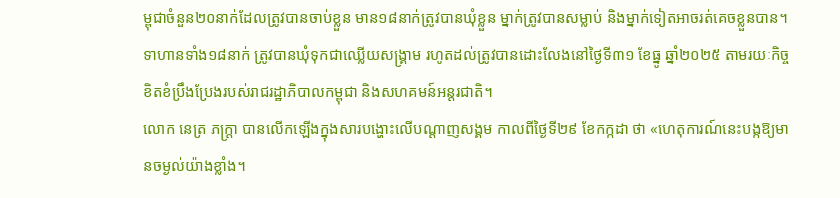ម្ពុជាចំនួន២០នាក់ដែលត្រូវបានចាប់ខ្លួន មាន១៨នាក់ត្រូវបានឃុំខ្លួន ម្នាក់ត្រូវបានសម្លាប់ និងម្នាក់ទៀតអាចរត់គេចខ្លួនបាន។ ទាហានទាំង១៨នាក់ ត្រូវបានឃុំទុកជាឈ្លើយសង្គ្រាម រហូតដល់ត្រូវបានដោះលែងនៅថ្ងៃទី៣១ ខែធ្នូ ឆ្នាំ២០២៥ តាមរយៈកិច្ចខិតខំប្រឹងប្រែងរបស់រាជរដ្ឋាភិបាលកម្ពុជា និងសហគមន៍អន្តរជាតិ។
លោក នេត្រ ភក្ត្រា បានលើកឡើងក្នុងសារបង្ហោះលើបណ្ដាញសង្គម កាលពីថ្ងៃទី២៩ ខែកក្កដា ថា «ហេតុការណ៍នេះបង្កឱ្យមានចម្ងល់យ៉ាងខ្លាំង។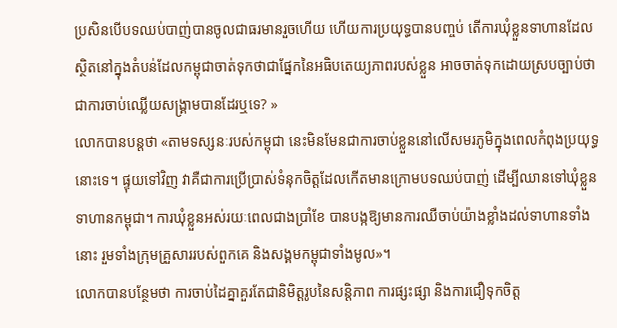ប្រសិនបើបទឈប់បាញ់បានចូលជាធរមានរួចហើយ ហើយការប្រយុទ្ធបានបញ្ចប់ តើការឃុំខ្លួនទាហានដែលស្ថិតនៅក្នុងតំបន់ដែលកម្ពុជាចាត់ទុកថាជាផ្នែកនៃអធិបតេយ្យភាពរបស់ខ្លួន អាចចាត់ទុកដោយស្របច្បាប់ថាជាការចាប់ឈ្លើយសង្គ្រាមបានដែរឬទេ? »
លោកបានបន្តថា «តាមទស្សនៈរបស់កម្ពុជា នេះមិនមែនជាការចាប់ខ្លួននៅលើសមរភូមិក្នុងពេលកំពុងប្រយុទ្ធនោះទេ។ ផ្ទុយទៅវិញ វាគឺជាការប្រើប្រាស់ទំនុកចិត្តដែលកើតមានក្រោមបទឈប់បាញ់ ដើម្បីឈានទៅឃុំខ្លួនទាហានកម្ពុជា។ ការឃុំខ្លួនអស់រយៈពេលជាងប្រាំខែ បានបង្កឱ្យមានការឈឺចាប់យ៉ាងខ្លាំងដល់ទាហានទាំងនោះ រួមទាំងក្រុមគ្រួសាររបស់ពួកគេ និងសង្គមកម្ពុជាទាំងមូល»។
លោកបានបន្ថែមថា ការចាប់ដៃគ្នាគួរតែជានិមិត្តរូបនៃសន្តិភាព ការផ្សះផ្សា និងការជឿទុកចិត្ត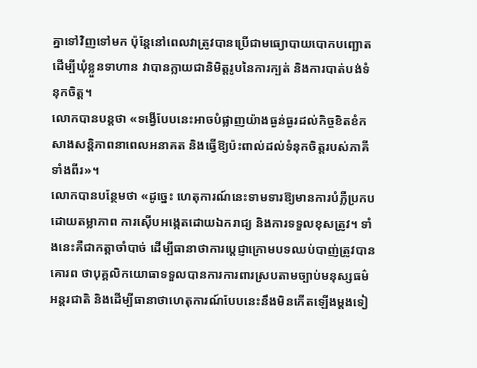គ្នាទៅវិញទៅមក ប៉ុន្តែនៅពេលវាត្រូវបានប្រើជាមធ្យោបាយបោកបញ្ឆោតដើម្បីឃុំខ្លួនទាហាន វាបានក្លាយជានិមិត្តរូបនៃការក្បត់ និងការបាត់បង់ទំនុកចិត្ត។
លោកបានបន្តថា «ទង្វើបែបនេះអាចបំផ្លាញយ៉ាងធ្ងន់ធ្ងរដល់កិច្ចខិតខំកសាងសន្តិភាពនាពេលអនាគត និងធ្វើឱ្យប៉ះពាល់ដល់ទំនុកចិត្តរបស់ភាគីទាំងពីរ»។
លោកបានបន្ថែមថា «ដូច្នេះ ហេតុការណ៍នេះទាមទារឱ្យមានការបំភ្លឺប្រកបដោយតម្លាភាព ការស៊ើបអង្កេតដោយឯករាជ្យ និងការទទួលខុសត្រូវ។ ទាំងនេះគឺជាកត្តាចាំបាច់ ដើម្បីធានាថាការប្តេជ្ញាក្រោមបទឈប់បាញ់ត្រូវបានគោរព ថាបុគ្គលិកយោធាទទួលបានការការពារស្របតាមច្បាប់មនុស្សធម៌អន្តរជាតិ និងដើម្បីធានាថាហេតុការណ៍បែបនេះនឹងមិនកើតឡើងម្តងទៀ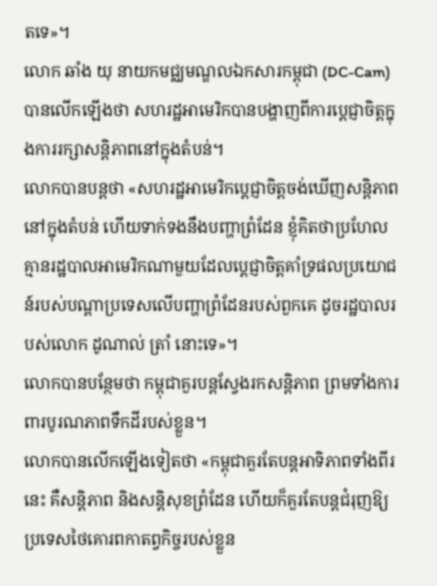តទេ»។
លោក ឆាំង យុ នាយកមជ្ឈមណ្ឌលឯកសារកម្ពុជា (DC-Cam) បានលើកឡើងថា សហរដ្ឋអាមេរិកបានបង្ហាញពីការប្តេជ្ញាចិត្តក្នុងការរក្សាសន្តិភាពនៅក្នុងតំបន់។
លោកបានបន្តថា «សហរដ្ឋអាមេរិកប្តេជ្ញាចិត្តចង់ឃើញសន្តិភាពនៅក្នុងតំបន់ ហើយទាក់ទងនឹងបញ្ហាព្រំដែន ខ្ញុំគិតថាប្រហែលគ្មានរដ្ឋបាលអាមេរិកណាមួយដែលប្តេជ្ញាចិត្តគាំទ្រផលប្រយោជន៍របស់បណ្តាប្រទេសលើបញ្ហាព្រំដែនរបស់ពួកគេ ដូចរដ្ឋបាលរបស់លោក ដូណាល់ ត្រាំ នោះទេ»។
លោកបានបន្ថែមថា កម្ពុជាគួរបន្តស្វែងរកសន្តិភាព ព្រមទាំងការពារបូរណភាពទឹកដីរបស់ខ្លួន។
លោកបានលើកឡើងទៀតថា «កម្ពុជាគួរតែបន្តអាទិភាពទាំងពីរនេះ គឺសន្តិភាព និងសន្តិសុខព្រំដែន ហើយក៏គួរតែបន្តជំរុញឱ្យប្រទេសថៃគោរពកាតព្វកិច្ចរបស់ខ្លួន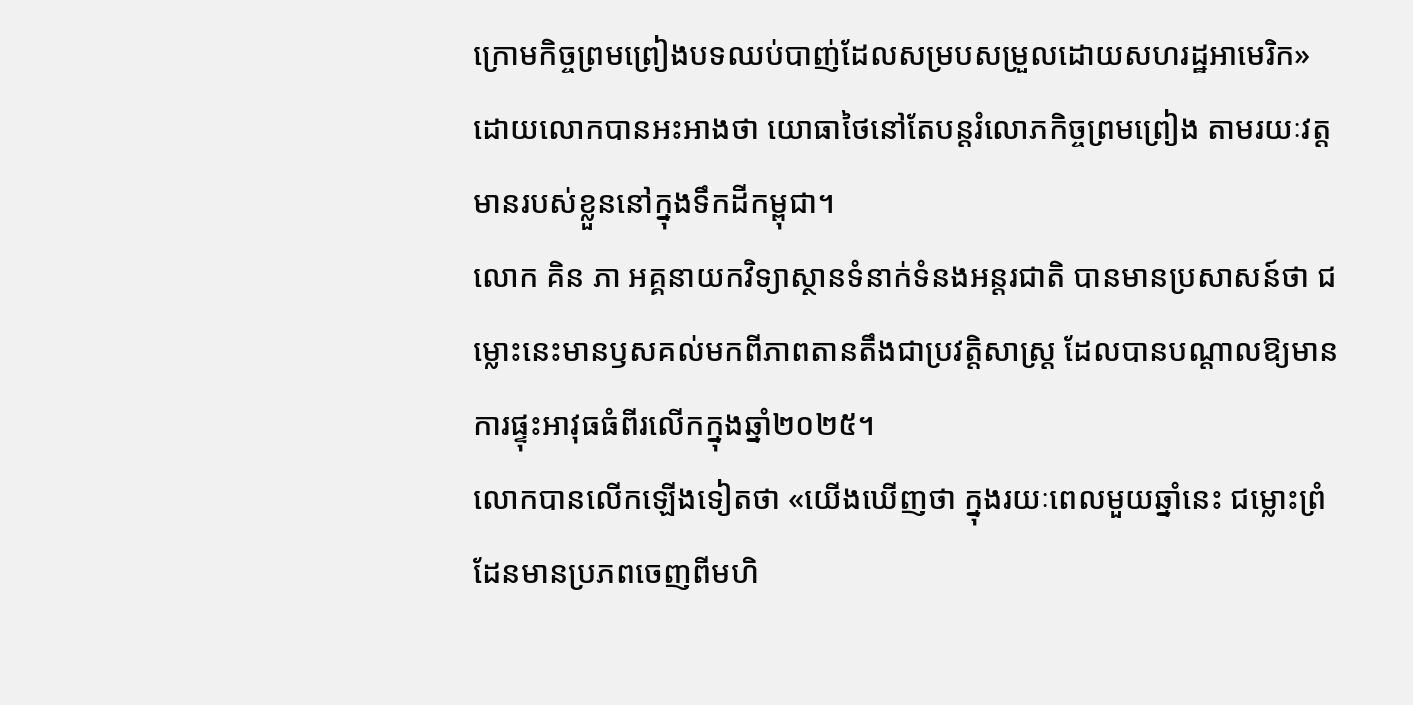ក្រោមកិច្ចព្រមព្រៀងបទឈប់បាញ់ដែលសម្របសម្រួលដោយសហរដ្ឋអាមេរិក» ដោយលោកបានអះអាងថា យោធាថៃនៅតែបន្តរំលោភកិច្ចព្រមព្រៀង តាមរយៈវត្តមានរបស់ខ្លួននៅក្នុងទឹកដីកម្ពុជា។
លោក គិន ភា អគ្គនាយកវិទ្យាស្ថានទំនាក់ទំនងអន្តរជាតិ បានមានប្រសាសន៍ថា ជម្លោះនេះមានឫសគល់មកពីភាពតានតឹងជាប្រវត្តិសាស្ត្រ ដែលបានបណ្តាលឱ្យមានការផ្ទុះអាវុធធំពីរលើកក្នុងឆ្នាំ២០២៥។
លោកបានលើកឡើងទៀតថា «យើងឃើញថា ក្នុងរយៈពេលមួយឆ្នាំនេះ ជម្លោះព្រំដែនមានប្រភពចេញពីមហិ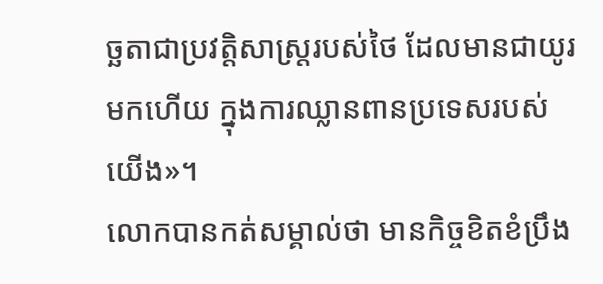ច្ឆតាជាប្រវត្តិសាស្ត្ររបស់ថៃ ដែលមានជាយូរមកហើយ ក្នុងការឈ្លានពានប្រទេសរបស់យើង»។
លោកបានកត់សម្គាល់ថា មានកិច្ចខិតខំប្រឹង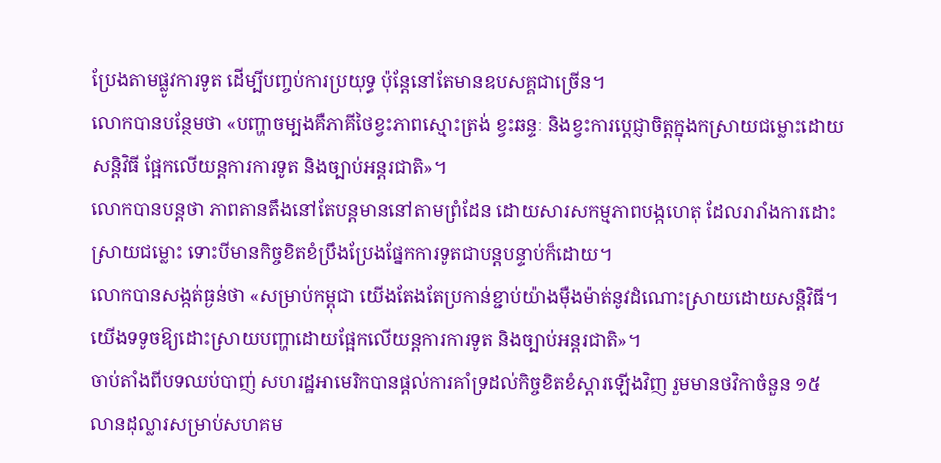ប្រែងតាមផ្លូវការទូត ដើម្បីបញ្ចប់ការប្រយុទ្ធ ប៉ុន្តែនៅតែមានឧបសគ្គជាច្រើន។
លោកបានបន្ថែមថា «បញ្ហាចម្បងគឺភាគីថៃខ្វះភាពស្មោះត្រង់ ខ្វះឆន្ទៈ និងខ្វះការប្តេជ្ញាចិត្តក្នុងកស្រាយជម្លោះដោយសន្តិវិធី ផ្អែកលើយន្តការការទូត និងច្បាប់អន្តរជាតិ»។
លោកបានបន្តថា ភាពតានតឹងនៅតែបន្តមាននៅតាមព្រំដែន ដោយសារសកម្មភាពបង្កហេតុ ដែលរារាំងការដោះស្រាយជម្លោះ ទោះបីមានកិច្ចខិតខំប្រឹងប្រែងផ្នែកការទូតជាបន្តបន្ទាប់ក៏ដោយ។
លោកបានសង្កត់ធ្ងន់ថា «សម្រាប់កម្ពុជា យើងតែងតែប្រកាន់ខ្ជាប់យ៉ាងម៉ឺងម៉ាត់នូវដំណោះស្រាយដោយសន្តិវិធី។ យើងទទូចឱ្យដោះស្រាយបញ្ហាដោយផ្អែកលើយន្តការការទូត និងច្បាប់អន្តរជាតិ»។
ចាប់តាំងពីបទឈប់បាញ់ សហរដ្ឋអាមេរិកបានផ្តល់ការគាំទ្រដល់កិច្ចខិតខំស្តារឡើងវិញ រួមមានថវិកាចំនួន ១៥លានដុល្លារសម្រាប់សហគម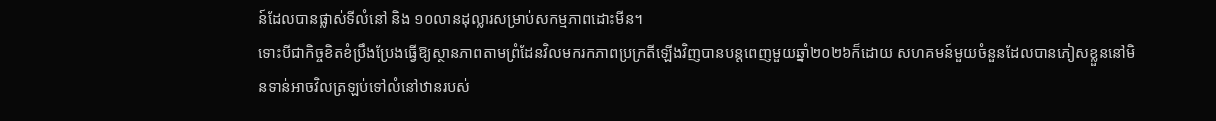ន៍ដែលបានផ្លាស់ទីលំនៅ និង ១០លានដុល្លារសម្រាប់សកម្មភាពដោះមីន។
ទោះបីជាកិច្ចខិតខំប្រឹងប្រែងធ្វើឱ្យស្ថានភាពតាមព្រំដែនវិលមករកភាពប្រក្រតីឡើងវិញបានបន្តពេញមួយឆ្នាំ២០២៦ក៏ដោយ សហគមន៍មួយចំនួនដែលបានភៀសខ្លួននៅមិនទាន់អាចវិលត្រឡប់ទៅលំនៅឋានរបស់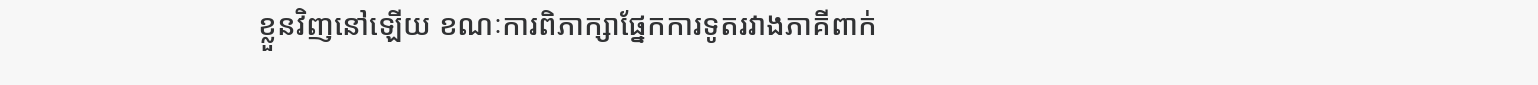ខ្លួនវិញនៅឡើយ ខណៈការពិភាក្សាផ្នែកការទូតរវាងភាគីពាក់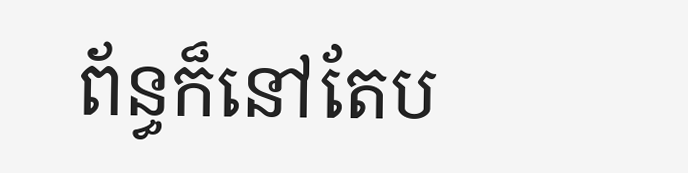ព័ន្ធក៏នៅតែប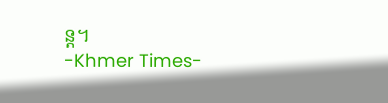ន្ត។
-Khmer Times-